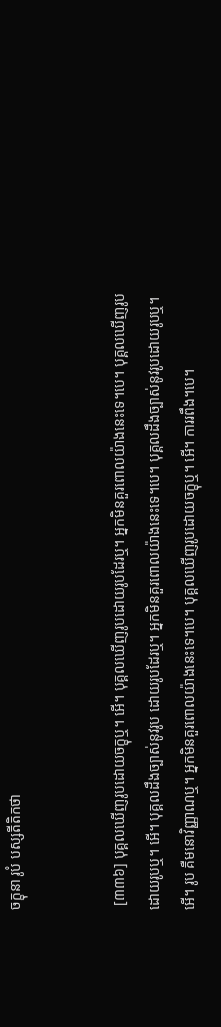ចក្ខុនា រូបំ បស្សតីតិកថា


 [៣៣៦] បុគ្គលឃើញរូបដោយចក្ខុឬ។ អើ។ បុគ្គលឃើញរូបដោយរូបដែរឬ។ អ្នកមិនគួរពោលយ៉ាងនេះទេ។បេ។ បុគ្គលឃើញរូបដោយរូបឬ។ អើ។ បុគ្គលដឹងច្បាស់នូវរូប ដោយរូបដែរឬ។ អ្នកមិនគួរពោលយ៉ាងនេះទេ។បេ។ បុគ្គលដឹងច្បាស់នូវរូបដោយរូបឬ។ អើ។ រូប គឺមនោវិញ្ញាណឬ។ អ្នកមិនគួរពោលយ៉ាងនេះទេ។បេ។ បុគ្គលឃើញរូបដោយចក្ខុឬ។ អើ។ ការរពឹង។បេ។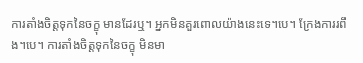ការតាំងចិត្តទុកនៃចក្ខុ មានដែរឬ។ អ្នកមិនគួរពោលយ៉ាងនេះទេ។បេ។ ក្រែងការរពឹង។បេ។ ការតាំងចិត្តទុកនៃចក្ខុ មិនមា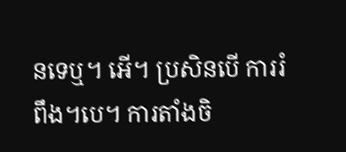នទេឬ។ អើ។ ប្រសិនបើ ការរំពឹង។បេ។ ការតាំងចិ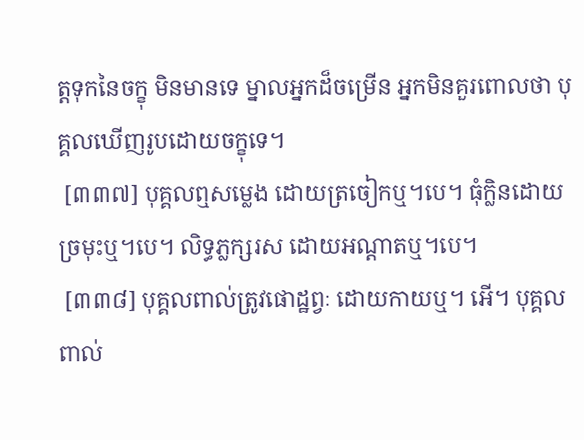ត្តទុកនៃចក្ខុ មិនមានទេ ម្នាលអ្នកដ៏ចម្រើន អ្នកមិនគួរពោលថា បុគ្គលឃើញរូបដោយចក្ខុទេ។
 [៣៣៧] បុគ្គលឮសម្លេង ដោយត្រចៀកឬ។បេ។ ធុំក្លិនដោយច្រមុះឬ។បេ។ លិទ្ធភ្លក្សរស ដោយអណ្តាតឬ។បេ។
 [៣៣៨] បុគ្គលពាល់ត្រូវផោដ្ឋព្វៈ ដោយកាយឬ។ អើ។ បុគ្គលពាល់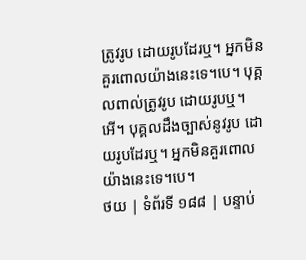ត្រូវរូប ដោយរូបដែរឬ។ អ្នកមិនគួរពោលយ៉ាងនេះទេ។បេ។ បុគ្គលពាល់ត្រូវរូប ដោយរូបឬ។ អើ។ បុគ្គលដឹងច្បាស់នូវរូប ដោយរូបដែរឬ។ អ្នកមិនគួរពោលយ៉ាងនេះទេ។បេ។
ថយ | ទំព័រទី ១៨៨ | បន្ទាប់